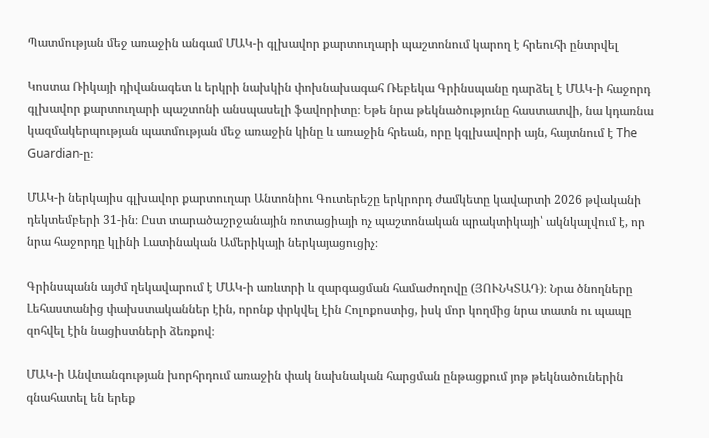Պատմության մեջ առաջին անգամ ՄԱԿ-ի գլխավոր քարտուղարի պաշտոնում կարող է հրեուհի ընտրվել

Կոստա Ռիկայի դիվանագետ և երկրի նախկին փոխնախագահ Ռեբեկա Գրինսպանը դարձել է ՄԱԿ-ի հաջորդ գլխավոր քարտուղարի պաշտոնի անսպասելի ֆավորիտը։ Եթե նրա թեկնածությունը հաստատվի, նա կդառնա կազմակերպության պատմության մեջ առաջին կինը և առաջին հրեան, որը կգլխավորի այն, հայտնում է The Guardian-ը։

ՄԱԿ-ի ներկայիս գլխավոր քարտուղար Անտոնիու Գուտերեշը երկրորդ ժամկետը կավարտի 2026 թվականի դեկտեմբերի 31-ին։ Ըստ տարածաշրջանային ռոտացիայի ոչ պաշտոնական պրակտիկայի՝ ակնկալվում է, որ նրա հաջորդը կլինի Լատինական Ամերիկայի ներկայացուցիչ։

Գրինսպանն այժմ ղեկավարում է ՄԱԿ-ի առևտրի և զարգացման համաժողովը (ՅՈՒՆԿՏԱԴ)։ Նրա ծնողները Լեհաստանից փախստականներ էին, որոնք փրկվել էին Հոլոքոստից, իսկ մոր կողմից նրա տատն ու պապը զոհվել էին նացիստների ձեռքով։

ՄԱԿ-ի Անվտանգության խորհրդում առաջին փակ նախնական հարցման ընթացքում յոթ թեկնածուներին գնահատել են երեք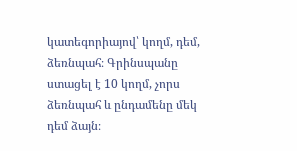կատեգորիայով՝ կողմ, դեմ, ձեռնպահ։ Գրինսպանը ստացել է 10 կողմ, չորս ձեռնպահ և ընդամենը մեկ դեմ ձայն։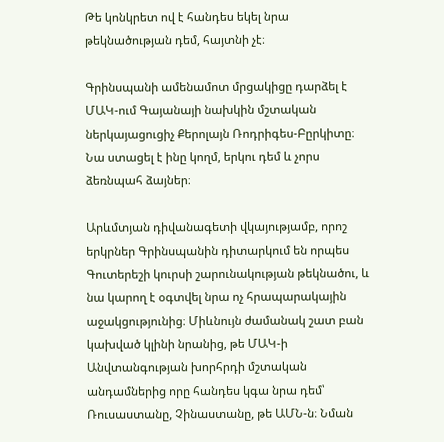Թե կոնկրետ ով է հանդես եկել նրա թեկնածության դեմ, հայտնի չէ։

Գրինսպանի ամենամոտ մրցակիցը դարձել է ՄԱԿ-ում Գայանայի նախկին մշտական ներկայացուցիչ Քերոլայն Ռոդրիգես-Բըրկիտը։ Նա ստացել է ինը կողմ, երկու դեմ և չորս ձեռնպահ ձայներ։

Արևմտյան դիվանագետի վկայությամբ, որոշ երկրներ Գրինսպանին դիտարկում են որպես Գուտերեշի կուրսի շարունակության թեկնածու, և նա կարող է օգտվել նրա ոչ հրապարակային աջակցությունից։ Միևնույն ժամանակ շատ բան կախված կլինի նրանից, թե ՄԱԿ-ի Անվտանգության խորհրդի մշտական անդամներից որը հանդես կգա նրա դեմ՝ Ռուսաստանը, Չինաստանը, թե ԱՄՆ-ն։ Նման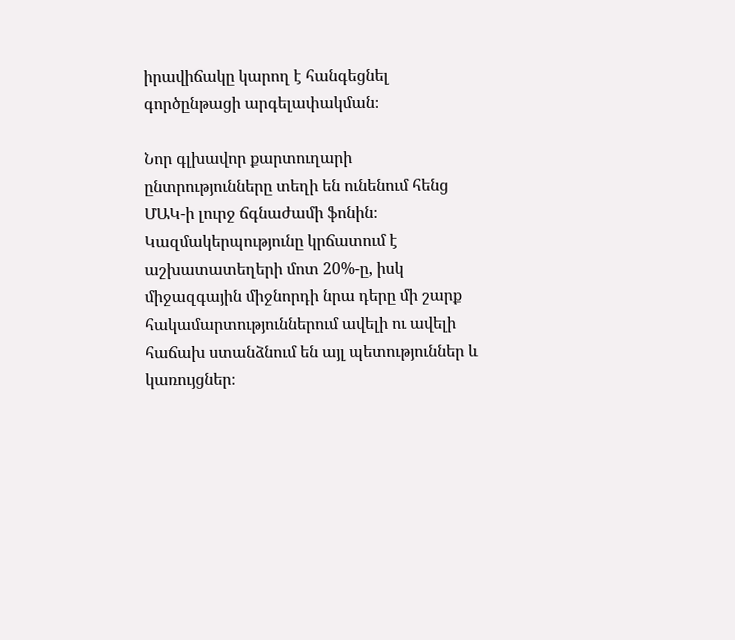իրավիճակը կարող է հանգեցնել գործընթացի արգելափակման։

Նոր գլխավոր քարտուղարի ընտրությունները տեղի են ունենում հենց ՄԱԿ-ի լուրջ ճգնաժամի ֆոնին։ Կազմակերպությունը կրճատում է աշխատատեղերի մոտ 20%-ը, իսկ միջազգային միջնորդի նրա դերը մի շարք հակամարտություններում ավելի ու ավելի հաճախ ստանձնում են այլ պետություններ և կառույցներ։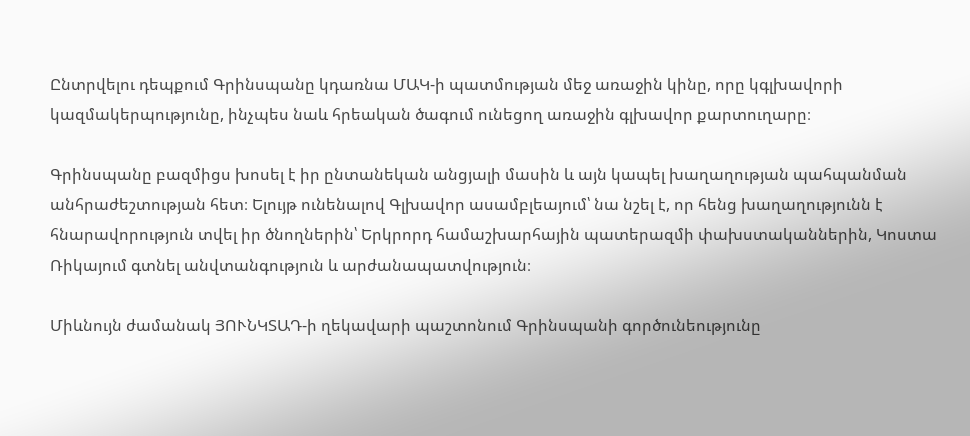Ընտրվելու դեպքում Գրինսպանը կդառնա ՄԱԿ-ի պատմության մեջ առաջին կինը, որը կգլխավորի կազմակերպությունը, ինչպես նաև հրեական ծագում ունեցող առաջին գլխավոր քարտուղարը։

Գրինսպանը բազմիցս խոսել է իր ընտանեկան անցյալի մասին և այն կապել խաղաղության պահպանման անհրաժեշտության հետ։ Ելույթ ունենալով Գլխավոր ասամբլեայում՝ նա նշել է, որ հենց խաղաղությունն է հնարավորություն տվել իր ծնողներին՝ Երկրորդ համաշխարհային պատերազմի փախստականներին, Կոստա Ռիկայում գտնել անվտանգություն և արժանապատվություն։

Միևնույն ժամանակ ՅՈՒՆԿՏԱԴ-ի ղեկավարի պաշտոնում Գրինսպանի գործունեությունը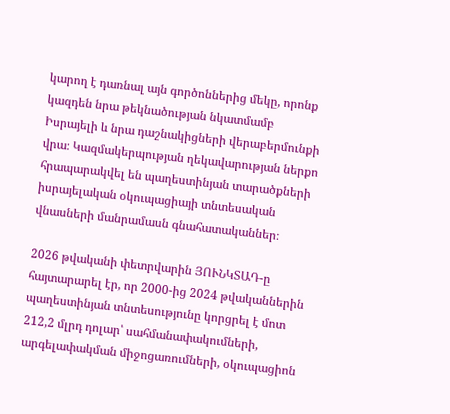կարող է դառնալ այն գործոններից մեկը, որոնք կազդեն նրա թեկնածության նկատմամբ Իսրայելի և նրա դաշնակիցների վերաբերմունքի վրա։ Կազմակերպության ղեկավարության ներքո հրապարակվել են պաղեստինյան տարածքների իսրայելական օկուպացիայի տնտեսական վնասների մանրամասն գնահատականներ։

2026 թվականի փետրվարին ՅՈՒՆԿՏԱԴ-ը հայտարարել էր, որ 2000-ից 2024 թվականներին պաղեստինյան տնտեսությունը կորցրել է մոտ 212,2 մլրդ դոլար՝ սահմանափակումների, արգելափակման միջոցառումների, օկուպացիոն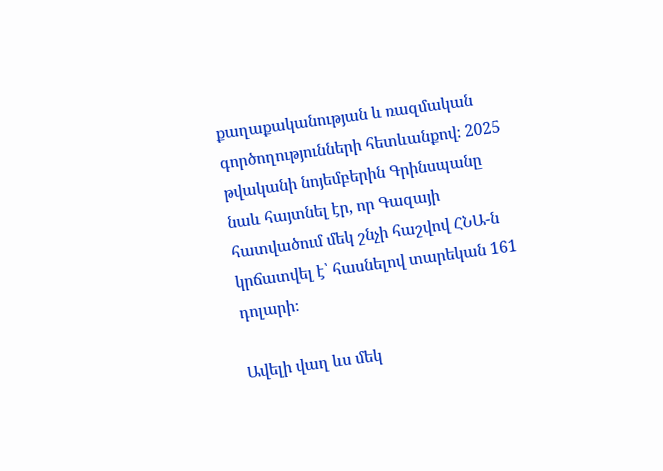քաղաքականության և ռազմական գործողությունների հետևանքով։ 2025 թվականի նոյեմբերին Գրինսպանը նաև հայտնել էր, որ Գազայի հատվածում մեկ շնչի հաշվով ՀՆԱ-ն կրճատվել է՝ հասնելով տարեկան 161 դոլարի։

Ավելի վաղ ևս մեկ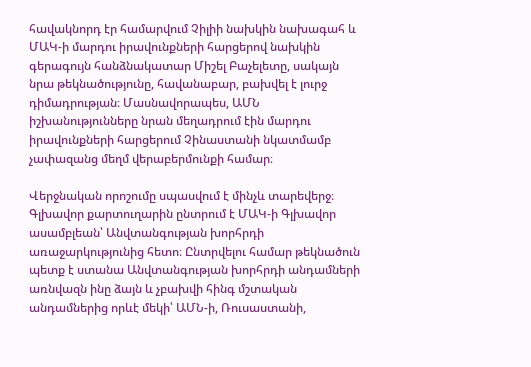հավակնորդ էր համարվում Չիլիի նախկին նախագահ և ՄԱԿ-ի մարդու իրավունքների հարցերով նախկին գերագույն հանձնակատար Միշել Բաչելետը, սակայն նրա թեկնածությունը, հավանաբար, բախվել է լուրջ դիմադրության։ Մասնավորապես, ԱՄՆ իշխանությունները նրան մեղադրում էին մարդու իրավունքների հարցերում Չինաստանի նկատմամբ չափազանց մեղմ վերաբերմունքի համար։

Վերջնական որոշումը սպասվում է մինչև տարեվերջ։ Գլխավոր քարտուղարին ընտրում է ՄԱԿ-ի Գլխավոր ասամբլեան՝ Անվտանգության խորհրդի առաջարկությունից հետո։ Ընտրվելու համար թեկնածուն պետք է ստանա Անվտանգության խորհրդի անդամների առնվազն ինը ձայն և չբախվի հինգ մշտական անդամներից որևէ մեկի՝ ԱՄՆ-ի, Ռուսաստանի,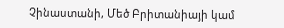Չինաստանի, Մեծ Բրիտանիայի կամ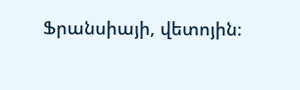Ֆրանսիայի, վետոյին։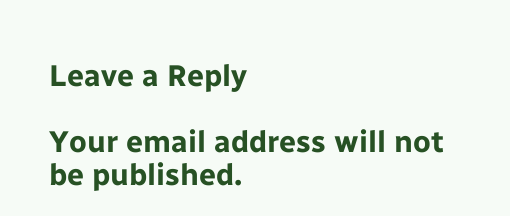Leave a Reply

Your email address will not be published.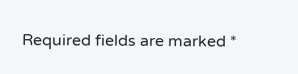Required fields are marked *